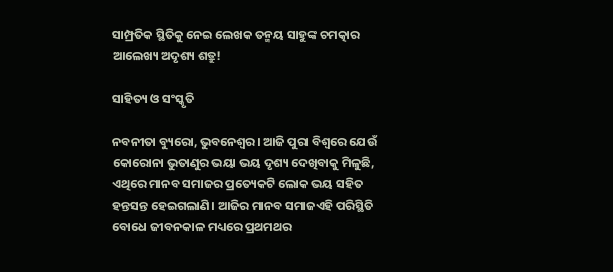ସାମ୍ପ୍ରତିକ ସ୍ଥିତିକୁ ନେଇ ଲେଖକ ତନ୍ମୟ ସାହୁଙ୍କ ଚମତ୍କାର ଆଲେଖ୍ୟ ଅଦୃଶ୍ୟ ଶତ୍ରୁ!

ସାହିତ୍ୟ ଓ ସଂସ୍କୃତି

ନବନୀତା ବ୍ୟୁରୋ, ଭୁବନେଶ୍ୱର। ଆଜି ପୁରା ବିଶ୍ୱରେ ଯେଉଁ କୋରୋନା ଭୁତାଣୁର ଭୟା ଭୟ ଦୃଶ୍ୟ ଦେଖିବାକୁ ମିଳୁଛି, ଏଥିରେ ମାନବ ସମାଜର ପ୍ରତ୍ୟେକଟି ଲୋକ ଭୟ ସହିତ ହନ୍ତସନ୍ତ ହେଇଗଲାଣି। ଆଜିର ମାନବ ସମାଜଏହି ପରିସ୍ଥିତି ବୋଧେ ଜୀବନକାଳ ମଧ୍ୟରେ ପ୍ରଥମଥର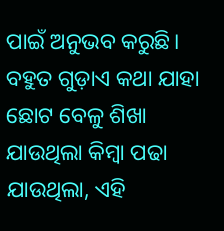ପାଇଁ ଅନୁଭବ କରୁଛି। ବହୁତ ଗୁଡ଼ାଏ କଥା ଯାହା ଛୋଟ ବେଳୁ ଶିଖା ଯାଉଥିଲା କିମ୍ବା ପଢା ଯାଉଥିଲା, ଏହି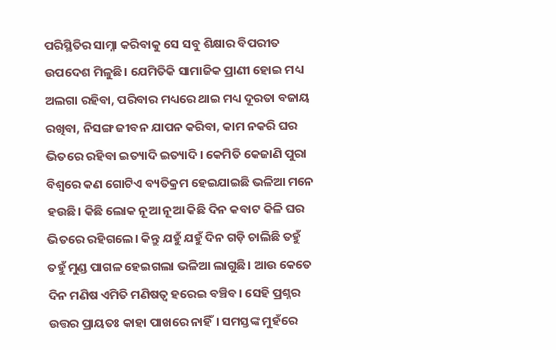ପରିସ୍ଥିତିର ସାମ୍ନା କରିବାକୁ ସେ ସବୁ ଶିକ୍ଷାର ବିପରୀତ ଉପଦେଶ ମିଳୁଛି। ଯେମିତିକି ସାମାଜିକ ପ୍ରାଣୀ ହୋଇ ମଧ୍ୟ ଅଲଗା ରହିବା, ପରିବାର ମଧ୍ୟରେ ଥାଇ ମଧ୍ୟ ଦୂରତା ବଜାୟ ରଖିବା, ନିସଙ୍ଗ ଜୀବନ ଯାପନ କରିବା, କାମ ନକରି ଘର ଭିତରେ ରହିବା ଇତ୍ୟାଦି ଇତ୍ୟାଦି। କେମିତି କେଜାଣି ପୁରା ବିଶ୍ୱରେ କଣ ଗୋଟିଏ ବ୍ୟତିକ୍ରମ ହେଇଯାଇଛି ଭଳିଆ ମନେ ହଉଛି। କିଛି ଲୋକ ନୂଆ ନୂଆ କିଛି ଦିନ କବାଟ କିଳି ଘର ଭିତରେ ରହିଗଲେ। କିନ୍ତୁ ଯହୁଁ ଯହୁଁ ଦିନ ଗଡ଼ି ଚାଲିଛି ତହୁଁ ତହୁଁ ମୁଣ୍ଡ ପାଗଳ ହେଇଗଲା ଭଳିଆ ଲାଗୁଛି। ଆଉ କେତେ ଦିନ ମଣିଷ ଏମିତି ମଣିଷତ୍ୱ ହରେଇ ବଞ୍ଚିବ। ସେହି ପ୍ରଶ୍ନର ଉତ୍ତର ପ୍ରାୟତଃ କାହା ପାଖରେ ନାହିଁ। ସମସ୍ତଙ୍କ ମୁହଁରେ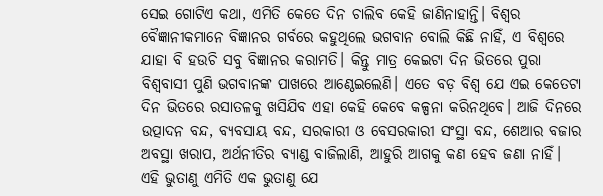ସେଇ ଗୋଟିଏ କଥା, ଏମିତି କେତେ ଦିନ ଚାଲିବ କେହି ଜାଣିନାହାନ୍ତି। ବିଶ୍ୱର ବୈଜ୍ଞାନୀକମାନେ ବିଜ୍ଞାନର ଗର୍ବରେ କହୁଥିଲେ ଭଗବାନ ବୋଲି କିଛି ନାହିଁ, ଏ ବିଶ୍ବରେ ଯାହା ବି ହଉଚି ସବୁ ବିଜ୍ଞାନର କରାମତି। କିନ୍ତୁ ମାତ୍ର କେଇଟା ଦିନ ଭିତରେ ପୁରା ବିଶ୍ୱବାସୀ ପୁଣି ଭଗବାନଙ୍କ ପାଖରେ ଆଣ୍ଠେଇଲେଣି। ଏତେ ବଡ଼ ବିଶ୍ୱ ଯେ ଏଇ କେତେଟା ଦିନ ଭିତରେ ରସାତଳକୁ ଖସିଯିବ ଏହା କେହି କେବେ କଳ୍ପନା କରିନଥିବେ। ଆଜି ଦିନରେ ଉତ୍ପାଦନ ବନ୍ଦ, ବ୍ୟବସାୟ ବନ୍ଦ, ସରକାରୀ ଓ ବେସରକାରୀ ସଂସ୍ଥା ବନ୍ଦ, ଶେଆର ବଜାର ଅବସ୍ଥା ଖରାପ, ଅର୍ଥନୀତିର ବ୍ୟାଣ୍ଡ ବାଜିଲାଣି, ଆହୁରି ଆଗକୁ କଣ ହେବ ଜଣା ନାହିଁ। ଏହି ଭୁତାଣୁ ଏମିତି ଏକ ଭୁତାଣୁ ଯେ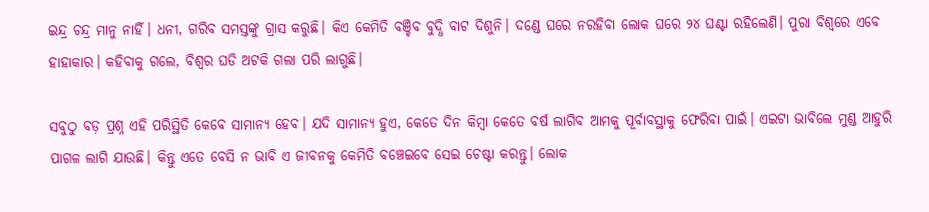ଇନ୍ଦ୍ର ଚନ୍ଦ୍ର ମାନୁ ନାହିଁ। ଧନୀ, ଗରିବ ସମସ୍ତଙ୍କୁ ଗ୍ରାସ କରୁଛି। କିଏ କେମିତି ବଞ୍ଚିବ ବୁଦ୍ଧି ବାଟ ଦିଶୁନି। ଦଣ୍ଡେ ଘରେ ନରହିବା ଲୋକ ଘରେ ୨୪ ଘଣ୍ଟା ରହିଲେଣି। ପୁରା ବିଶ୍ୱରେ ଏବେ ହାହାକାର। କହିବାକୁ ଗଲେ, ବିଶ୍ବର ଘଡି ଅଟକି ଗଲା ପରି ଲାଗୁଛି।

ସବୁଠୁ ବଡ଼ ପ୍ରଶ୍ନ ଏହି ପରିସ୍ଥିତି କେବେ ସାମାନ୍ୟ ହେବ। ଯଦି ସାମାନ୍ୟ ହୁଏ, କେତେ ଦିନ କିମ୍ବା କେତେ ବର୍ଷ ଲାଗିବ ଆମକୁ ପୂର୍ବାବସ୍ଥାକୁ ଫେରିବା ପାଇଁ। ଏଇଟା ଭାବିଲେ ମୁଣ୍ଡ ଆହୁରି ପାଗଳ ଲାଗି ଯାଉଛି। କିନ୍ତୁ ଏତେ ବେସି ନ ଭାବି ଏ ଜୀବନକୁ କେମିତି ବଞ୍ଚେଇବେ ସେଇ ଚେଷ୍ଟା କରନ୍ତୁ। ଲୋକ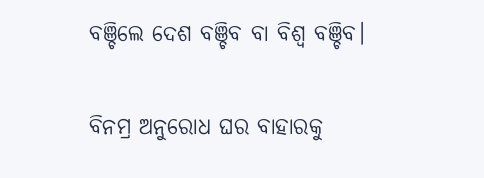ବଞ୍ଚିଲେ ଦେଶ ବଞ୍ଚିବ ବା ବିଶ୍ୱ ବଞ୍ଚିବ।

ବିନମ୍ର ଅନୁରୋଧ ଘର ବାହାରକୁ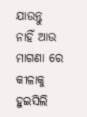ଯାଉନ୍ତୁ ନାହିଁ ଆଉ ମାଗଣା ରେ କୀଳାକୁ ହୁଇସିଲି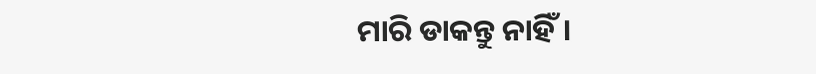ମାରି ଡାକନ୍ତୁ ନାହିଁ।